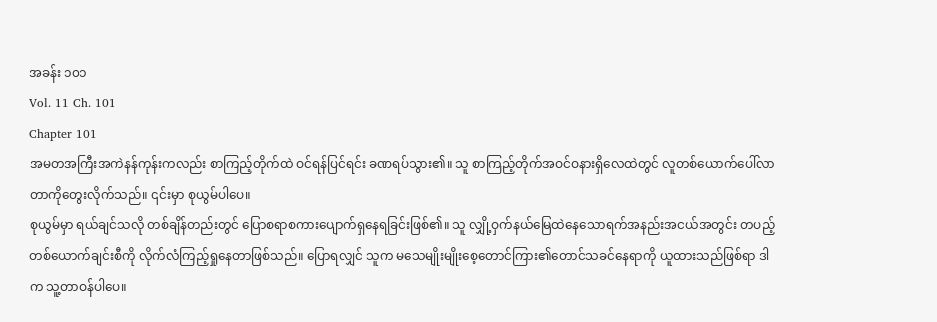အခန်း ၁၀၁
Vol. 11 Ch. 101
Chapter 101
အမတအကြီးအကဲနန်ကုန်းကလည်း စာကြည့်တိုက်ထဲ ဝင်ရန်ပြင်ရင်း ခဏရပ်သွား၏။ သူ စာကြည့်တိုက်အဝင်ဝနားရှိလေထဲတွင် လူတစ်ယောက်ပေါ်လာတာကိုတွေးလိုက်သည်။ ၎င်းမှာ စုယွမ်ပါပေ။
စုယွမ်မှာ ရယ်ချင်သလို တစ်ချိန်တည်းတွင် ပြောစရာစကားပျောက်ရှနေရခြင်းဖြစ်၏။ သူ လျှို့ဝှက်နယ်မြေထဲနေသောရက်အနည်းအငယ်အတွင်း တပည့်တစ်ယောက်ချင်းစီကို လိုက်လံကြည့်ရှုနေတာဖြစ်သည်။ ပြောရလျှင် သူက မသေမျိုးမျိုးစေ့တောင်ကြား၏တောင်သခင်နေရာကို ယူထားသည်ဖြစ်ရာ ဒါက သူ့တာဝန်ပါပေ။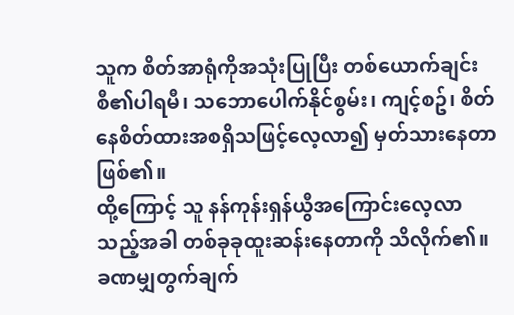သူက စိတ်အာရုံကိုအသုံးပြုပြီး တစ်ယောက်ချင်းစီ၏ပါရမီ၊ သဘောပေါက်နိုင်စွမ်း၊ ကျင့်စဥ်၊ စိတ်နေစိတ်ထားအစရှိသဖြင့်လေ့လာ၍ မှတ်သားနေတာဖြစ်၏။
ထို့ကြောင့် သူ နန်ကုန်းရှန်ယွီအကြောင်းလေ့လာသည့်အခါ တစ်ခုခုထူးဆန်းနေတာကို သိလိုက်၏။ ခဏမျှတွက်ချက်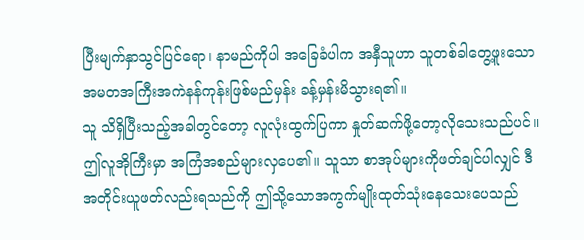ပြီးမျက်နှာသွင်ပြင်ရော၊ နာမည်ကိုပါ အခြေခံပါက အနှီသူဟာ သူတစ်ခါတွေ့ဖူးသော အမတအကြီးအကဲနန်ကုန်းဖြစ်မည်မှန်း ခန့်မှန်းမိသွားရ၏။
သူ သိရှိပြီးသည့်အခါတွင်တော့ လူလုံးထွက်ပြကာ နှုတ်ဆက်ဖို့တော့လိုသေးသည်ပင်။ ဤလူအိုကြီးမှာ အကြံအစည်များလှပေ၏။ သူသာ စာအုပ်များကိုဖတ်ချင်ပါလျှင် ဒီအတိုင်းယူဖတ်လည်းရသည်ကို ဤသို့သောအကွက်မျိုးထုတ်သုံးနေသေးပေသည်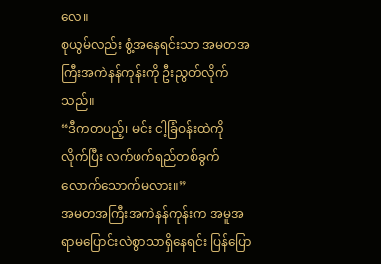လေ။
စုယွမ်လည်း စွံ့အနေရင်းသာ အမတအကြီးအကဲနန်ကုန်းကို ဦးညွတ်လိုက်သည်။
“ဒီကတပည့်၊ မင်း ငါ့ခြံဝန်းထဲကို လိုက်ပြီး လက်ဖက်ရည်တစ်ခွက်လောက်သောက်မလား။”
အမတအကြီးအကဲနန်ကုန်းက အမူအရာမပြောင်းလဲစွာသာရှိနေရင်း ပြန်ပြော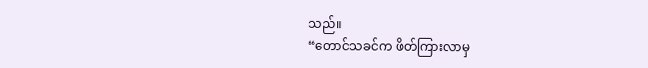သည်။
“တောင်သခင်က ဖိတ်ကြားလာမှ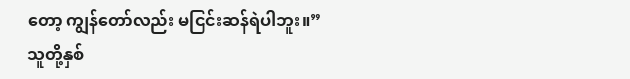တော့ ကျွန်တော်လည်း မငြင်းဆန်ရဲပါဘူး။”
သူတို့နှစ်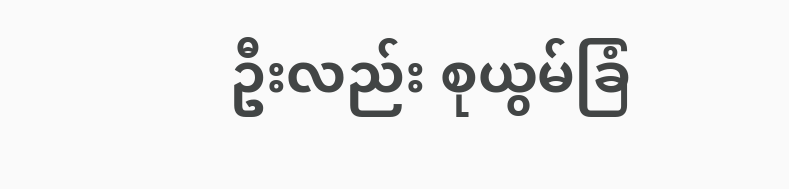ဦးလည်း စုယွမ်ခြံ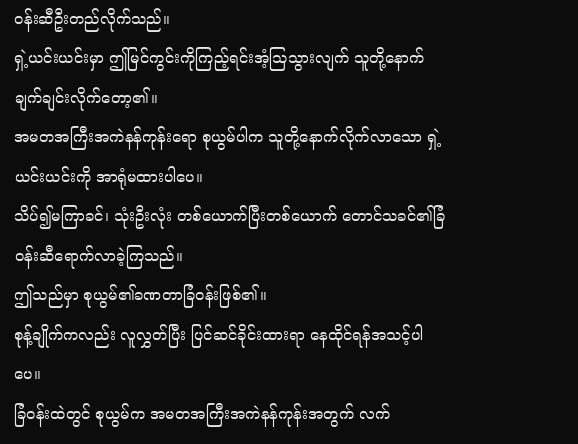ဝန်းဆီဦးတည်လိုက်သည်။
ရှဲ့ယင်းယင်းမှာ ဤမြင်ကွင်းကိုကြည့်ရင်းအံ့သြသွားလျက် သူတို့နောက် ချက်ချင်းလိုက်တော့၏။
အမတအကြီးအကဲနန်ကုန်းရော စုယွမ်ပါက သူတို့နောက်လိုက်လာသော ရှဲ့ယင်းယင်းကို အာရုံမထားပါပေ။
သိပ်၍မကြာခင်၊ သုံးဦးလုံး တစ်ယောက်ပြီးတစ်ယောက် တောင်သခင်၏ခြံဝန်းဆီရောက်လာခဲ့ကြသည်။
ဤသည်မှာ စုယွမ်၏ခဏတာခြံဝန်းဖြစ်၏။
စုန့်ချိုက်ကလည်း လူလွှတ်ပြီး ပြင်ဆင်ခိုင်းထားရာ နေထိုင်ရန်အသင့်ပါပေ။
ခြံဝန်းထဲတွင် စုယွမ်က အမတအကြီးအကဲနန်ကုန်းအတွက် လက်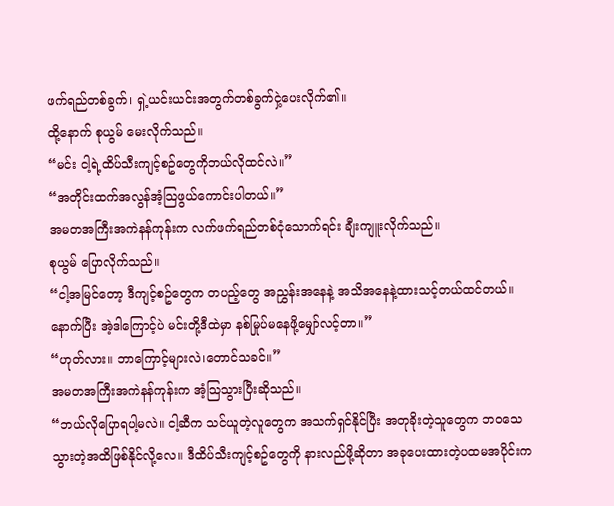ဖက်ရည်တစ်ခွက်၊ ရှဲ့ယင်းယင်းအတွက်တစ်ခွက်ငှဲ့ပေးလိုက်၏။
ထို့နောက် စုယွမ် မေးလိုက်သည်။
“မင်း ငါ့ရဲ့ထိပ်သီးကျင့်စဥ်တွေကိုဘယ်လိုထင်လဲ။”
“အတိုင်းထက်အလွန်အံ့သြဖွယ်ကောင်းပါတယ်။”
အမတအကြီးအကဲနန်ကုန်းက လက်ဖက်ရည်တစ်ငုံသောက်ရင်း ချီးကျူးလိုက်သည်။
စုယွမ် ပြောလိုက်သည်။
“ငါ့အမြင်တော့ ဒီကျင့်စဥ်တွေက တပည့်တွေ အညွှန်းအနေနဲ့ အသိအနေနဲ့ထားသင့်တယ်ထင်တယ်။နောက်ပြီး အဲ့ဒါကြောင့်ပဲ မင်းတို့ဒီထဲမှာ နစ်မြုပ်မနေဖို့မျှော်လင့်တာ။”
“ဟုတ်လား။ ဘာကြောင့်များလဲ၊တောင်သခင်။”
အမတအကြီးအကဲနန်ကုန်းက အံ့သြသွားပြီးဆိုသည်။
“ဘယ်လိုပြောရပါ့မလဲ။ ငါ့ဆီက သင်ယူတဲ့လူတွေက အသက်ရှင်နိုင်ပြီး အတုခိုးတဲ့သူတွေက ဘဝသေသွားတဲ့အထိဖြစ်နိုင်လို့လေ။ ဒီထိပ်သီးကျင့်စဥ်တွေကို နားလည်ဖို့ဆိုတာ အခုပေးထားတဲ့ပထမအပိုင်းက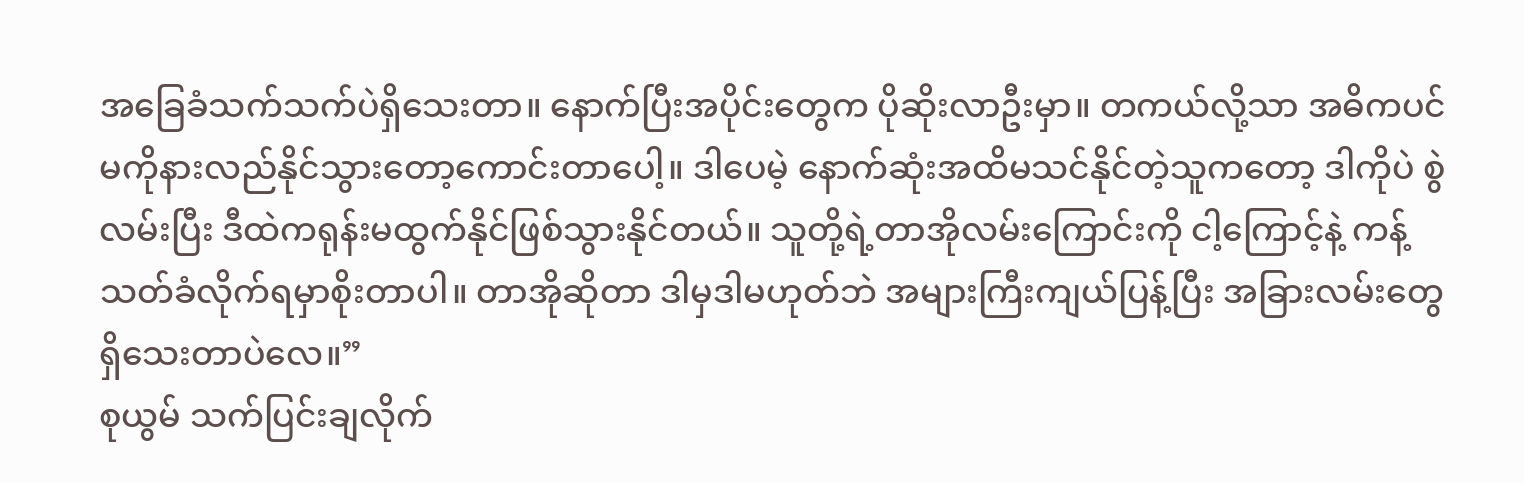အခြေခံသက်သက်ပဲရှိသေးတာ။ နောက်ပြီးအပိုင်းတွေက ပိုဆိုးလာဦးမှာ။ တကယ်လို့သာ အဓိကပင်မကိုနားလည်နိုင်သွားတော့ကောင်းတာပေါ့။ ဒါပေမဲ့ နောက်ဆုံးအထိမသင်နိုင်တဲ့သူကတော့ ဒါကိုပဲ စွဲလမ်းပြီး ဒီထဲကရုန်းမထွက်နိုင်ဖြစ်သွားနိုင်တယ်။ သူတို့ရဲ့တာအိုလမ်းကြောင်းကို ငါ့ကြောင့်နဲ့ ကန့်သတ်ခံလိုက်ရမှာစိုးတာပါ။ တာအိုဆိုတာ ဒါမှဒါမဟုတ်ဘဲ အများကြီးကျယ်ပြန့်ပြီး အခြားလမ်းတွေရှိသေးတာပဲလေ။”
စုယွမ် သက်ပြင်းချလိုက်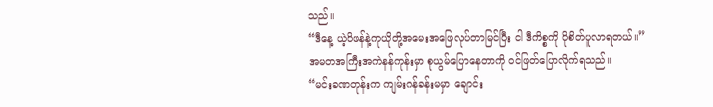သည်။
“ဒီနေ့ ယဲ့ပိဖန်နဲ့ကုယိုတို့အမေးအဖြေလုပ်တာမြင်ပြီး ငါ ဒီကိစ္စကို ပိုစိတ်ပူလာရတယ်။”
အမတအကြီးအကဲနန်ကုန်းမှာ စုယွမ်ပြောနေတာကို ဝင်ဖြတ်ပြောလိုက်ရသည်။
“မင်းခဏတုန်းက ကျမ်းဂန်ခန်းမမှာ ချောင်း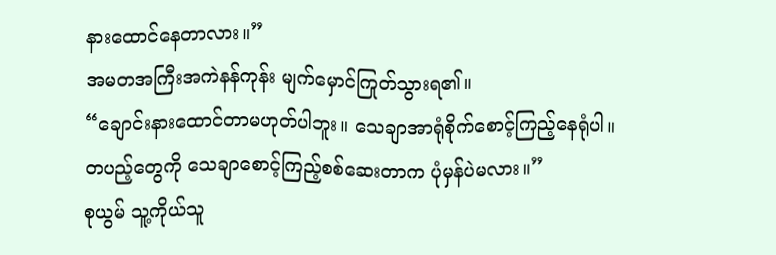နားထောင်နေတာလား။”
အမတအကြီးအကဲနန်ကုန်း မျက်မှောင်ကြုတ်သွားရ၏။
“ချောင်းနားထောင်တာမဟုတ်ပါဘူး။ သေချာအာရုံစိုက်စောင့်ကြည့်နေရုံပါ။ တပည့်တွေကို သေချာစောင့်ကြည့်စစ်ဆေးတာက ပုံမှန်ပဲမလား။”
စုယွမ် သူ့ကိုယ်သူ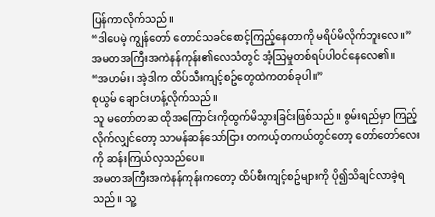ပြန်ကာလိုက်သည်။
“ဒါပေမဲ့ ကျွန်တော် တောင်သခင်စောင့်ကြည့်နေတာကို မရိပ်မိလိုက်ဘူးလေ။”
အမတအကြီးအကဲနန်ကုန်း၏လေသံတွင် အံ့သြမှုတစ်ရပ်ပါဝင်နေလေ၏။
“အဟမ်း၊ အဲ့ဒါက ထိပ်သီးကျင့်စဥ်တွေထဲကတစ်ခုပါ။”
စုယွမ် ချောင်းဟန့်လိုက်သည်။
သူ မတော်တဆ ထိုအကြောင်းကိုထွက်မိသွားခြင်းဖြစ်သည်။ စွမ်းရည်မှာ ကြည့်လိုက်လျှင်တော့ သာမန်ဆန်သော်ငြား တကယ့်တကယ်တွင်တော့ တော်တော်လေးကို ဆန်းကြယ်လှသည်ပေ။
အမတအကြီးအကဲနန်ကုန်းကတော့ ထိပ်စီးကျင့်စဥ်များကို ပို၍သိချင်လာခဲ့ရသည်။ သူ့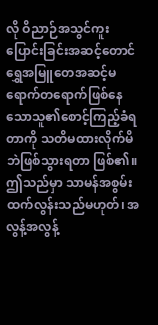လို ဝိညာဉ်အသွင်ကူးပြောင်းခြင်းအဆင့်တောင် ရွှေအမြူတေအဆင့်မရောက်တရောက်ဖြစ်နေသောသူ၏စောင့်ကြည့်ခံရတာကို သတိမထားလိုက်မိဘဲဖြစ်သွားရတာ ဖြစ်၏။ ဤသည်မှာ သာမန်အစွမ်းထက်လွန်းသည်မဟုတ်၊ အလွန့်အလွန့်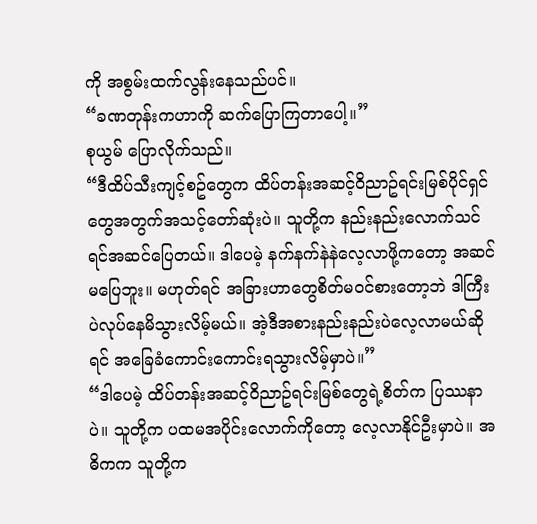ကို အစွမ်းထက်လွန်းနေသည်ပင်။
“ခဏတုန်းကဟာကို ဆက်ပြောကြတာပေါ့။”
စုယွမ် ပြောလိုက်သည်။
“ဒီထိပ်သီးကျင့်စဥ်တွေက ထိပ်တန်းအဆင့်ဝိညာဥ်ရင်းမြစ်ပိုင်ရှင်တွေအတွက်အသင့်တော်ဆုံးပဲ။ သူတို့က နည်းနည်းလောက်သင်ရင်အဆင်ပြေတယ်။ ဒါပေမဲ့ နက်နက်နဲနဲလေ့လာဖို့ကတော့ အဆင်မပြေဘူး။ မဟုတ်ရင် အခြားဟာတွေစိတ်မဝင်စားတော့ဘဲ ဒါကြီးပဲလုပ်နေမိသွားလိမ့်မယ်။ အဲ့ဒီအစားနည်းနည်းပဲလေ့လာမယ်ဆိုရင် အခြေခံကောင်းကောင်းရသွားလိမ့်မှာပဲ။”
“ဒါပေမဲ့ ထိပ်တန်းအဆင့်ဝိညာဥ်ရင်းမြစ်တွေရဲ့စိတ်က ပြဿနာပဲ။ သူတို့က ပထမအပိုင်းလောက်ကိုတော့ လေ့လာနိုင်ဦးမှာပဲ။ အဓိကက သူတို့က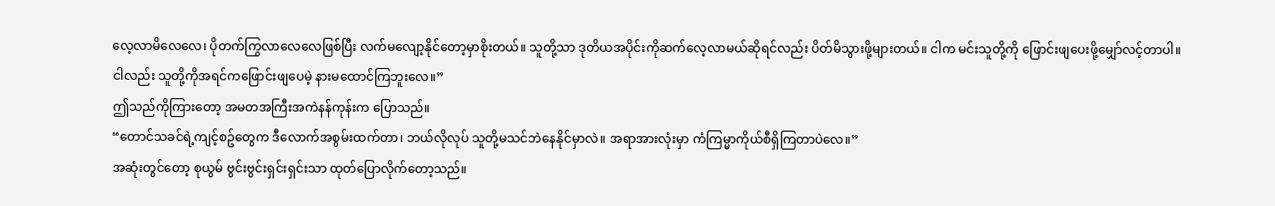လေ့လာမိလေလေ၊ ပိုတက်ကြွလာလေလေဖြစ်ပြီး လက်မလျော့နိုင်တော့မှာစိုးတယ်။ သူတို့သာ ဒုတိယအပိုင်းကိုဆက်လေ့လာမယ်ဆိုရင်လည်း ပိတ်မိသွားဖို့များတယ်။ ငါက မင်းသူတို့ကို ဖြောင်းဖျပေးဖို့မျှော်လင့်တာပါ။ ငါလည်း သူတို့ကိုအရင်ကဖြောင်းဖျပေမဲ့ နားမထောင်ကြဘူးလေ။”
ဤသည်ကိုကြားတော့ အမတအကြီးအကဲနန်ကုန်းက ပြောသည်။
“တောင်သခင်ရဲ့ကျင့်စဥ်တွေက ဒီလောက်အစွမ်းထက်တာ၊ ဘယ်လိုလုပ် သူတို့မသင်ဘဲနေနိုင်မှာလဲ။ အရာအားလုံးမှာ ကံကြမ္မာကိုယ်စီရှိကြတာပဲလေ။”
အဆုံးတွင်တော့ စုယွမ် ဗွင်းဗွင်းရှင်းရှင်းသာ ထုတ်ပြောလိုက်တော့သည်။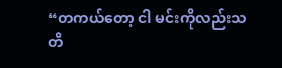“တကယ်တော့ ငါ မင်းကိုလည်းသတိ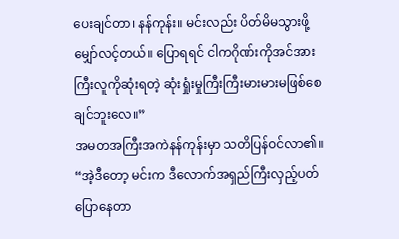ပေးချင်တာ၊ နန်ကုန်း။ မင်းလည်း ပိတ်မိမသွားဖို့မျှော်လင့်တယ်။ ပြောရရင် ငါကဂိုဏ်းကိုအင်အားကြီးလူကိုဆုံးရတဲ့ ဆုံးရှုံးမှုကြီးကြီးမားမားမဖြစ်စေချင်ဘူးလေ။”
အမတအကြီးအကဲနန်ကုန်းမှာ သတိပြန်ဝင်လာ၏။
“အဲ့ဒီတော့ မင်းက ဒီလောက်အရှည်ကြီးလှည့်ပတ်ပြောနေတာ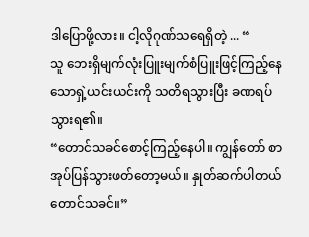ဒါပြောဖို့လား။ ငါ့လိုဂုဏ်သရေရှိတဲ့ ... “
သူ ဘေးရှိမျက်လုံးပြူးမျက်စံပြူးဖြင့်ကြည့်နေသောရှဲ့ယင်းယင်းကို သတိရသွားပြီး ခဏရပ်သွားရ၏။
“တောင်သခင်စောင့်ကြည့်နေပါ။ ကျွန်တော် စာအုပ်ပြန်သွားဖတ်တော့မယ်။ နှုတ်ဆက်ပါတယ် တောင်သခင်။”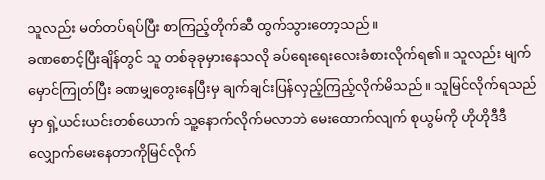သူလည်း မတ်တပ်ရပ်ပြီး စာကြည့်တိုက်ဆီ ထွက်သွားတော့သည်။
ခဏစောင့်ပြီးချိန်တွင် သူ တစ်ခုခုမှားနေသလို ခပ်ရေးရေးလေးခံစားလိုက်ရ၏။ သူလည်း မျက်မှောင်ကြုတ်ပြီး ခဏမျှတွေးနေပြီးမှ ချက်ချင်းပြန်လှည့်ကြည့်လိုက်မိသည်။ သူမြင်လိုက်ရသည်မှာ ရှဲ့ယင်းယင်းတစ်ယောက် သူ့နောက်လိုက်မလာဘဲ မေးထောက်လျက် စုယွမ်ကို ဟိုဟိုဒီဒီလျှောက်မေးနေတာကိုမြင်လိုက်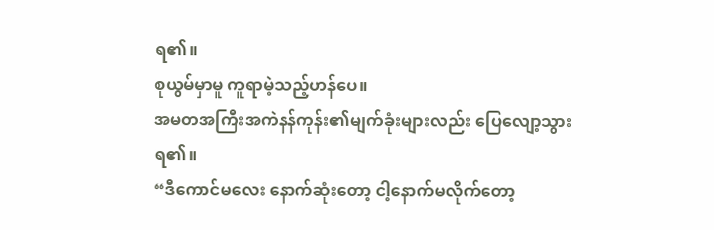ရ၏။
စုယွမ်မှာမူ ကူရာမဲ့သည့်ဟန်ပေ။
အမတအကြီးအကဲနန်ကုန်း၏မျက်ခုံးများလည်း ပြေလျော့သွားရ၏။
“ဒီကောင်မလေး နောက်ဆုံးတော့ ငါ့နောက်မလိုက်တော့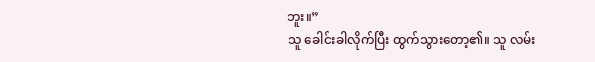ဘူး။”
သူ ခေါင်းခါလိုက်ပြီး ထွက်သွားတော့၏။ သူ လမ်း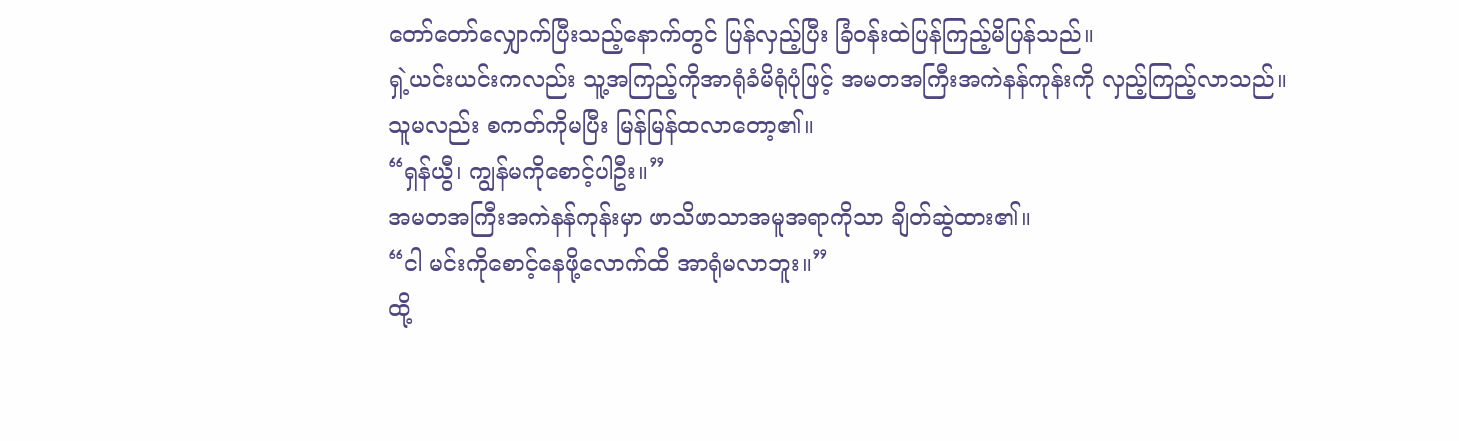တော်တော်လျှောက်ပြီးသည့်နောက်တွင် ပြန်လှည့်ပြီး ခြံဝန်းထဲပြန်ကြည့်မိပြန်သည်။
ရှဲ့ယင်းယင်းကလည်း သူ့အကြည့်ကိုအာရုံခံမိရုံပုံဖြင့် အမတအကြီးအကဲနန်ကုန်းကို လှည့်ကြည့်လာသည်။
သူမလည်း စကတ်ကိုမပြီး မြန်မြန်ထလာတော့၏။
“ရှန်ယွီ၊ ကျွန်မကိုစောင့်ပါဦး။”
အမတအကြီးအကဲနန်ကုန်းမှာ ဖာသိဖာသာအမူအရာကိုသာ ချိတ်ဆွဲထား၏။
“ငါ မင်းကိုစောင့်နေဖို့လောက်ထိ အာရုံမလာဘူး။”
ထို့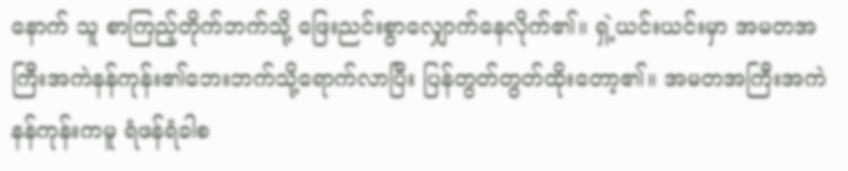နောက် သူ စာကြည့်တိုက်ဘက်သို့ ဖြေးညင်းစွာလျှောက်နေလိုက်၏။ ရှဲ့ယင်းယင်းမှာ အမတအကြီးအကဲနန်ကုန်း၏ဘေးဘက်သို့ရောက်လာပြီး ပြန်တွတ်တွတ်ထိုးတော့၏။ အမတအကြီးအကဲနန်ကုန်းကမူ ရံဖန်ရံခါစ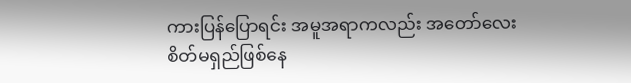ကားပြန်ပြောရင်း အမူအရာကလည်း အတော်လေးစိတ်မရှည်ဖြစ်နေ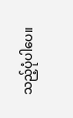သည့်ပုံပါပေ။